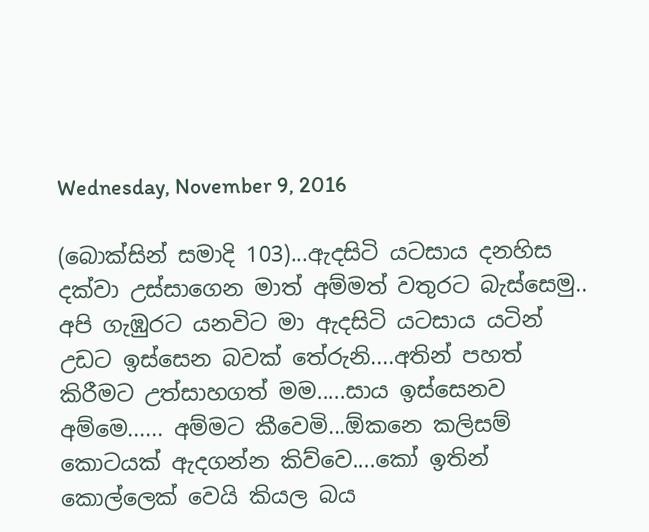Wednesday, November 9, 2016

(බොක්සින් සමාදි 103)...ඇදසිටි යටසාය දනහිස දක්වා උස්සාගෙන මාත් අම්මත් වතුරට බැස්සෙමු.. අපි ගැඹුරට යනවිට මා ඇදසිටි යටසාය යටින් උඩට ඉස්සෙන බවක් තේරුනි....අතින් පහත් කිරීමට උත්සාහගත් මම.....සාය ඉස්සෙනව අම්මෙ...... අම්මට කීවෙමි...ඕකනෙ කලිසම් කොටයක් ඇදගන්න කිව්වෙ....කෝ ඉතින් කොල්ලෙක් වෙයි කියල බය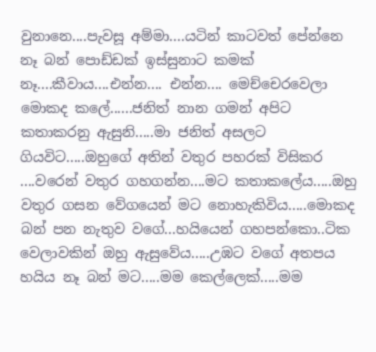වුනානෙ....පැවසූ අම්මා....යටින් කාටවත් පේන්නෙ නෑ බන් පොඩ්ඩක් ඉස්සුනාට කමක් නෑ....කීවාය....එන්න.... එන්න.... මෙච්චෙරවෙලා මොකද කලේ......ජනිත් නාන ගමන් අපිට කතාකරනු ඇසුනි.....මා ජනිත් අසලට ගියවිට.....ඔහුගේ අතින් වතුර පහරක් විසිකර ....වරෙන් වතුර ගහගන්න....මට කතාකලේය.....ඔහු වතුර ගසන වේගයෙන් මට නොහැකිවිය.....මොකද බන් පන නැතුව වගේ...හයියෙන් ගහපන්කො..ටික වෙලාවකින් ඔහු ඇසුවේය.....උඹට වගේ අතපය හයිය නෑ බන් මට.....මම කෙල්ලෙක්.....මම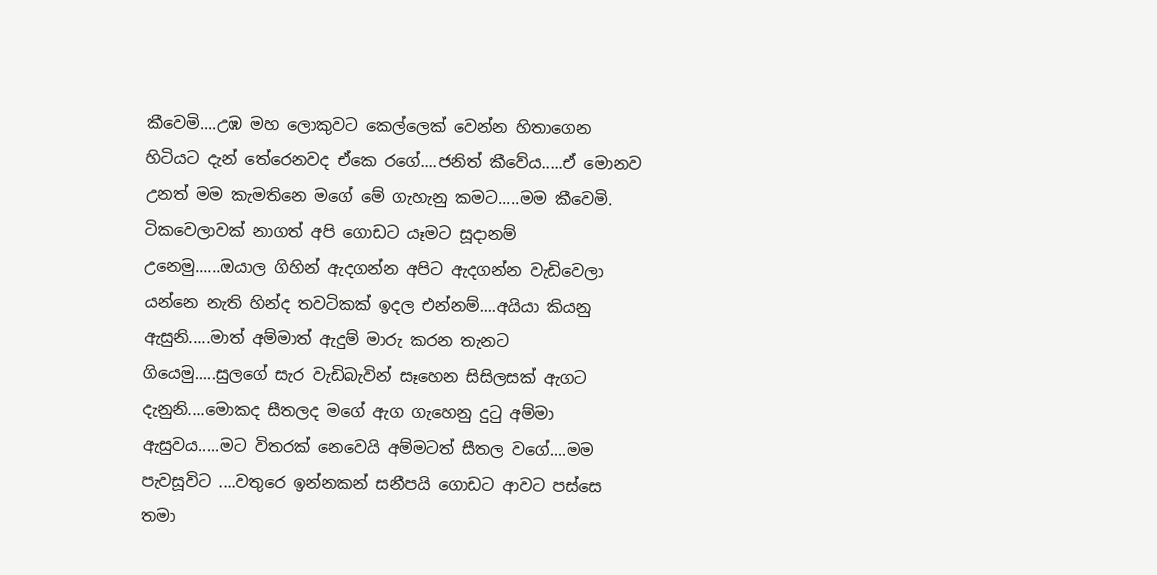කීවෙමි....උඹ මහ ලොකුවට කෙල්ලෙක් වෙන්න හිතාගෙන හිටියට දැන් තේරෙනවද ඒකෙ රගේ....ජනිත් කීවේය.....ඒ මොනව උනත් මම කැමතිනෙ මගේ මේ ගැහැනු කමට.....මම කීවෙමි. ටිකවෙලාවක් නාගත් අපි ගොඩට යෑමට සූදානම් උනෙමු......ඔයාල ගිහින් ඇදගන්න අපිට ඇදගන්න වැඩිවෙලා යන්නෙ නැති හින්ද තවටිකක් ඉදල එන්නම්....අයියා කියනු ඇසුනි.....මාත් අම්මාත් ඇදුම් මාරු කරන තැනට ගියෙමු.....සුලගේ සැර වැඩිබැවින් සෑහෙන සිසිලසක් ඇගට දැනුනි....මොකද සීතලද මගේ ඇග ගැහෙනු දුටු අම්මා ඇසුවය.....මට විතරක් නෙවෙයි අම්මටත් සීතල වගේ....මම පැවසූවිට ....වතුරෙ ඉන්නකන් සනීපයි ගොඩට ආවට පස්සෙ තමා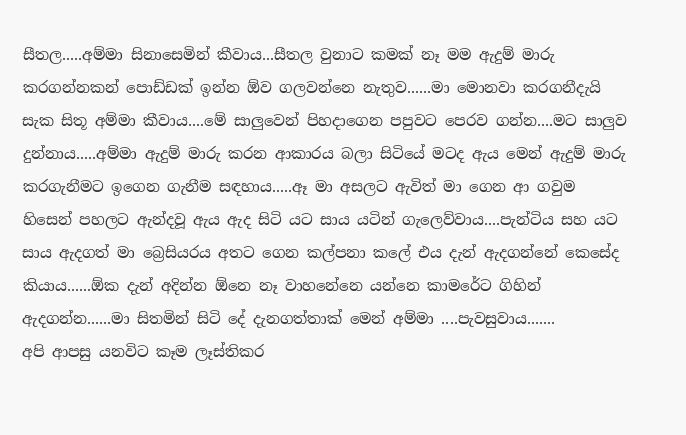සීතල.....අම්මා සිනාසෙමින් කීවාය...සීතල වුනාට කමක් නෑ මම ඇදුම් මාරු කරගන්නකන් පොඩ්ඩක් ඉන්න ඕව ගලවන්නෙ නැතුව......මා මොනවා කරගනීදැයි සැක සිතූ අම්මා කීවාය....මේ සාලුවෙන් පිහදාගෙන පපුවට පෙරව ගන්න....මට සාලුව දුන්නාය.....අම්මා ඇදුම් මාරු කරන ආකාරය බලා සිටියේ මටද ඇය මෙන් ඇදුම් මාරු කරගැනීමට ඉගෙන ගැනීම සඳහාය.....ඈ මා අසලට ඇවිත් මා ගෙන ආ ගවුම හිසෙන් පහලට ඇන්දවූ ඇය ඇද සිටි යට සාය යටින් ගැලෙව්වාය....පැන්ටිය සහ යට සාය ඇදගත් මා බ්‍රෙසියරය අතට ගෙන කල්පනා කලේ එය දැන් ඇදගන්නේ කෙසේද කියාය......ඕක දැන් අදින්න ඕනෙ නෑ වාහනේනෙ යන්නෙ කාමරේට ගිහින් ඇදගන්න......මා සිතමින් සිටි දේ දැනගත්තාක් මෙන් අම්මා ....පැවසුවාය.......
අපි ආපසු යනවිට කෑම ලෑස්තිකර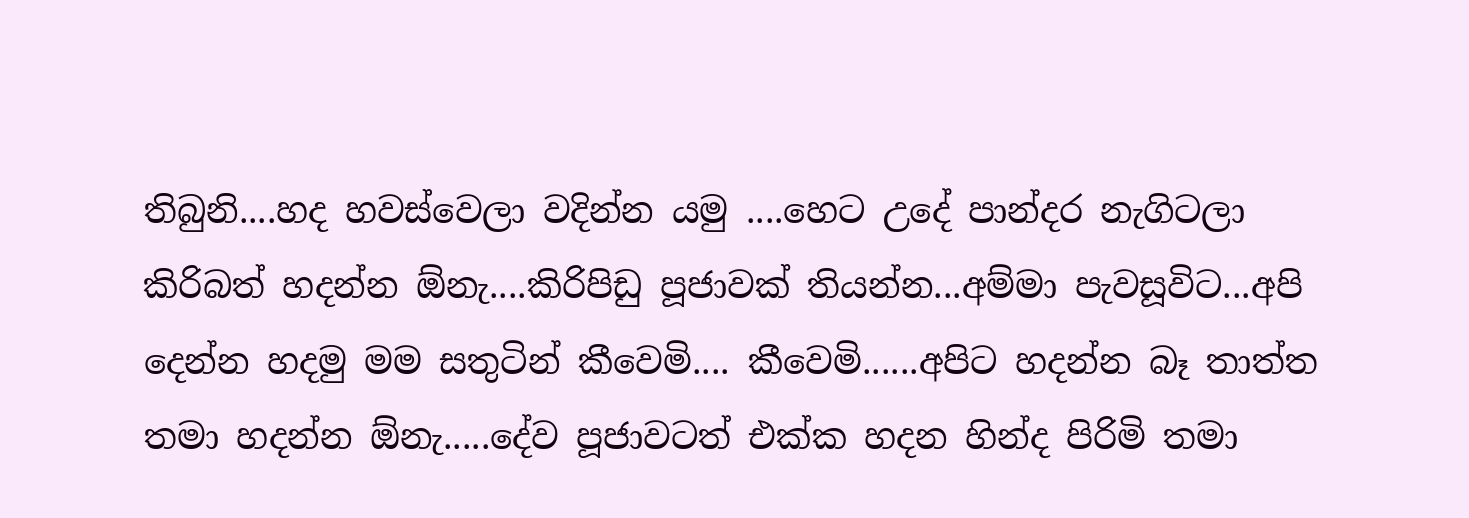තිබුනි....හද හවස්වෙලා වදින්න යමු ....හෙට උදේ පාන්දර නැගිටලා කිරිබත් හදන්න ඕනැ....කිරිපිඩු පූජාවක් තියන්න...අම්මා පැවසූවිට...අපි දෙන්න හදමු මම සතුටින් කීවෙමි.... කීවෙමි......අපිට හදන්න බෑ තාත්ත තමා හදන්න ඕනැ.....දේව පූජාවටත් එක්ක හදන හින්ද පිරිමි තමා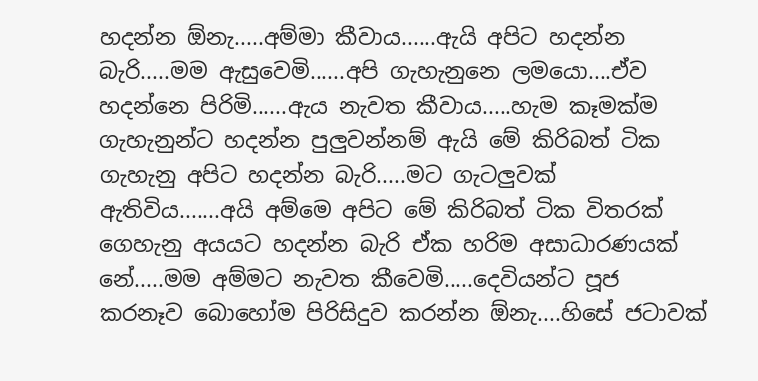හදන්න ඕනැ.....අම්මා කීවාය......ඇයි අපිට හදන්න බැරි.....මම ඇසුවෙමි......අපි ගැහැනුනෙ ලමයො....ඒව හදන්නෙ පිරිමි......ඇය නැවත කීවාය.....හැම කෑමක්ම ගැහැනුන්ට හදන්න පුලුවන්නම් ඇයි මේ කිරිබත් ටික ගැහැනු අපිට හදන්න බැරි.....මට ගැටලුවක් ඇතිවිය.......අයි අම්මෙ අපිට මේ කිරිබත් ටික විතරක් ගෙහැනු අයයට හදන්න බැරි ඒක හරිම අසාධාරණයක් නේ.....මම අම්මට නැවත කීවෙමි.....දෙවියන්ට පූජ කරනෑව බොහෝම පිරිසිදුව කරන්න ඕනැ....හිසේ ජටාවක්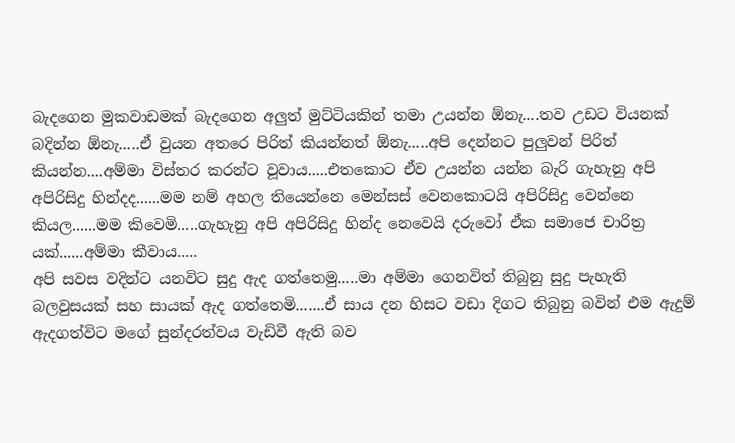බැදගෙන මුකවාඩමක් බැදගෙන අලුත් මුට්ටියකින් තමා උයන්න ඕනැ....තව උඩට වියනක් බදින්න ඕනැ.....ඒ වුයන අතරෙ පිරිත් කියන්නත් ඕනැ.....අපි දෙන්නට පුලුවන් පිරිත් කියන්න....අම්මා විස්තර කරන්ට වූවාය.....එතකොට ඒව උයන්න යන්න බැරි ගැහැනු අපි අපිරිසිදු හින්දද......මම නම් අහල තියෙන්නෙ මෙන්සස් වෙනකොටයි අපිරිසිදු වෙන්නෙ කියල......මම කිවෙමි.....ගැහැනු අපි අපිරිසිදු හින්ද නෙවෙයි දරුවෝ ඒක සමාජෙ චාරිත්‍ර යක්......අම්මා කීවාය.....
අපි සවස වදින්ට යනවිට සුදු ඇද ගත්තෙමු.....මා අම්මා ගෙනවිත් තිබුනු සුදු පැහැති බලවුසයක් සහ සායක් ඇද ගත්තෙමි.......ඒ සාය දන හිසට වඩා දිගට තිබුනු බවින් එම ඇදුම් ඇදගත්විට මගේ සුන්දරත්වය වැඩිවී ඇති බව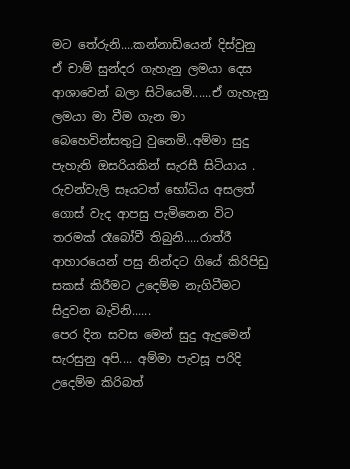මට තේරුනි....කන්නාඩියෙන් දිස්වුනු ඒ චාම් සුන්දර ගැහැනු ලමයා දෙස ආශාවෙන් බලා සිටියෙමි......ඒ ගැහැනු ලමයා මා වීම ගැන මා බෙහෙවින්සතුටු වුනෙමි..අම්මා සුදු පැහැති ඔසරියකින් සැරසී සිටියාය . රුවන්වැලි සෑයටත් භෝධිය අසලත් ගොස් වැද ආපසු පැමිනෙන විට තරමක් රෑබෝවී තිබුනි.....රාත්රී ආහාරයෙන් පසු නින්දට ගියේ කිරිපිඩු සකස් කිරීමට උදෙම්ම නැගිටීමට සිදුවන බැවිනි......
පෙර දින සවස මෙන් සුදු ඇදුමෙන් සැරසුනු අපි.... අම්මා පැවසූ පරිදි උදෙම්ම කිරිබත්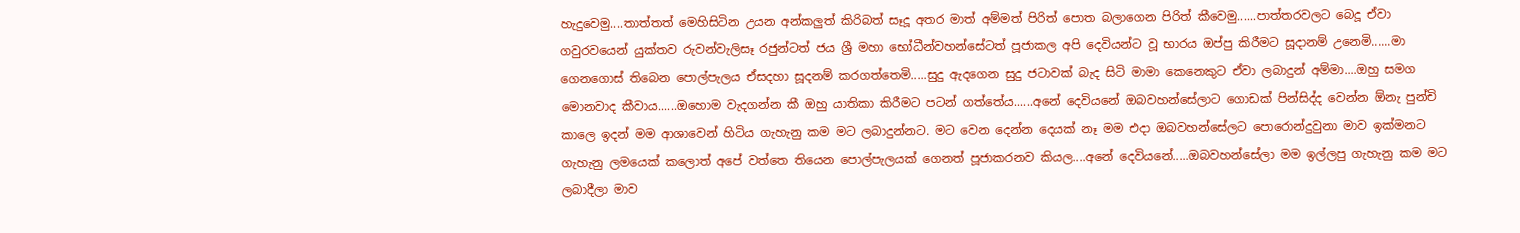හැදුවෙමු....තාත්තත් මෙහිසිටින උයන අන්කලුත් කිරිබත් සෑදූ අතර මාත් අම්මත් පිරිත් පොත බලාගෙන පිරිත් කීවෙමු......පාත්තරවලට බෙදූ ඒවා ගවුරවයෙන් යුක්තව රුවන්වැලිසෑ රජුන්ටත් ජය ශ්‍රී මහා භෝධීන්වහන්සේටත් පූජාකල අපි දෙවියන්ට වූ භාරය ඔප්පු කිරීමට සූදානම් උනෙමි......මා ගෙනගොස් තිබෙන පොල්පැලය ඒසදහා සූදනම් කරගත්තෙමි.....සුදු ඇදගෙන සුදු ජටාවක් බැද සිටි මාමා කෙනෙකුට ඒවා ලබාදුන් අම්මා....ඔහු සමග මොනවාද කීවාය......ඔහොම වැදගන්න කී ඔහු යාතිකා කිරීමට පටන් ගත්තේය......අනේ දෙවියනේ ඔබවහන්සේලාට ගොඩක් පින්සිද්ද වෙන්න ඕනැ පුන්චි කාලෙ ඉදන් මම ආශාවෙන් හිටිය ගැහැනු කම මට ලබාදුන්නට. මට වෙන දෙන්න දෙයක් නෑ මම එදා ඔබවහන්සේලට පොරොන්දුවුනා මාව ඉක්මනට ගැහැනු ලමයෙක් කලොත් අපේ වත්තෙ තියෙන පොල්පැලයක් ගෙනත් පූජාකරනව කියල....අනේ දෙවියනේ.....ඔබවහන්සේලා මම ඉල්ලපු ගැහැනු කම මට ලබාදීලා මාව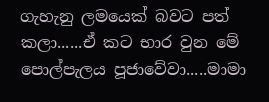ගැහැනු ලමයෙක් බවට පත් කලා......ඒ කට භාර වුන මේ පොල්පැලය පූජාවේවා.....මාමා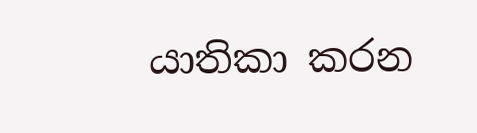යාතිකා කරන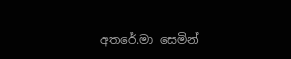අතරේ.මා සෙමින්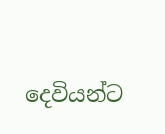දෙවියන්ට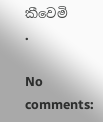කීවෙමි
.

No comments: